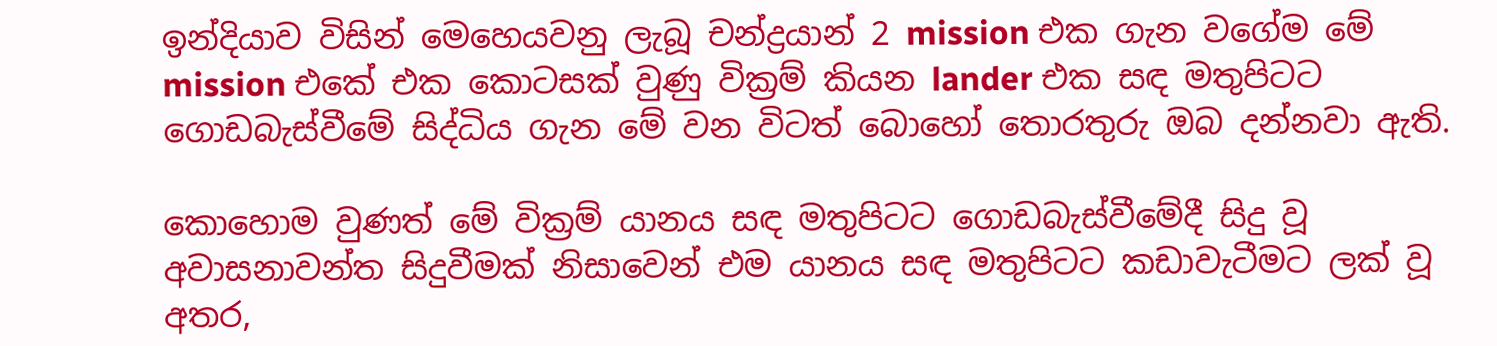ඉන්දියාව විසින් මෙහෙයවනු ලැබූ චන්ද්‍රයාන් 2 mission එක ගැන වගේම මේ mission එකේ එක කොටසක් වුණු වික්‍රම් කියන lander එක සඳ මතුපිටට ගොඩබැස්වීමේ සිද්ධිය ගැන මේ වන විටත් බොහෝ තොරතුරු ඔබ දන්නවා ඇති.

කොහොම වුණත් මේ වික්‍රම් යානය සඳ මතුපිටට ගොඩබැස්වීමේදී සිදු වූ අවාසනාවන්ත සිදුවීමක් නිසාවෙන් එම යානය සඳ මතුපිටට කඩාවැටීමට ලක් වූ අතර,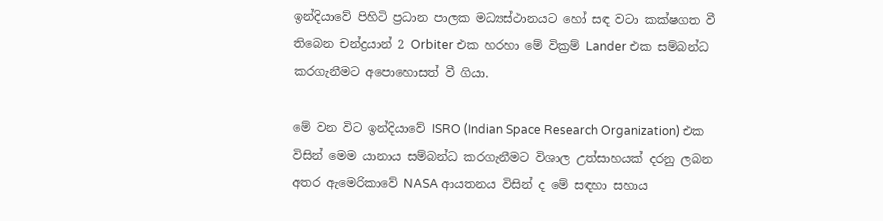ඉන්දියාවේ පිහිටි ප්‍රධාන පාලක මධ්‍යස්ථානයට හෝ සඳ වටා කක්ෂගත වී තිබෙන චන්ද්‍රයාන් 2 Orbiter එක හරහා මේ වික්‍රම් Lander එක සම්බන්ධ කරගැනීමට අපොහොසත් වී ගියා.

මේ වන විට ඉන්දියාවේ ISRO (Indian Space Research Organization) එක විසින් මෙම යානාය සම්බන්ධ කරගැනීමට විශාල උත්සාහයක් දරනු ලබන අතර ඇමෙරිකාවේ NASA ආයතනය විසින් ද මේ සඳහා සහාය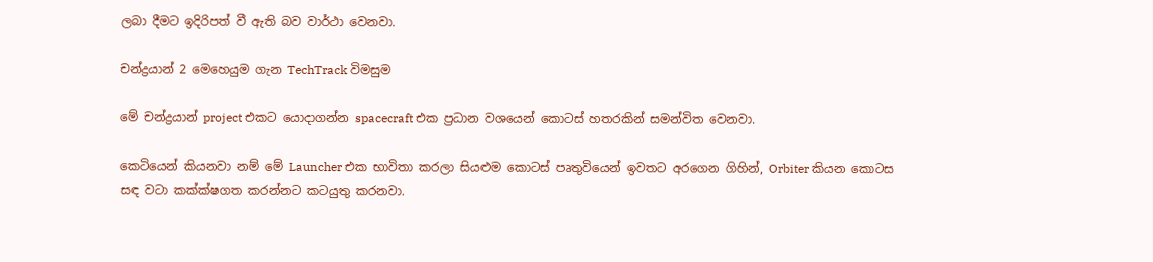ලබා දීමට ඉදිරිපත් වී ඇති බව වාර්ථා වෙනවා.

චන්ද්‍රයාන් 2 මෙහෙයුම ගැන TechTrack විමසුම

මේ චන්ද්‍රයාන් project එකට යොදාගන්න spacecraft එක ප්‍රධාන වශයෙන් කොටස් හතරකින් සමන්විත වෙනවා.

කෙටියෙන් කියනවා නම් මේ Launcher එක භාවිතා කරලා සියළුම කොටස් පෘතුවියෙන් ඉවතට අරගෙන ගිහින්, Orbiter කියන කොටස ස‍ඳ වටා කක්ක්ෂගත කරන්නට කටයුතු කරනවා.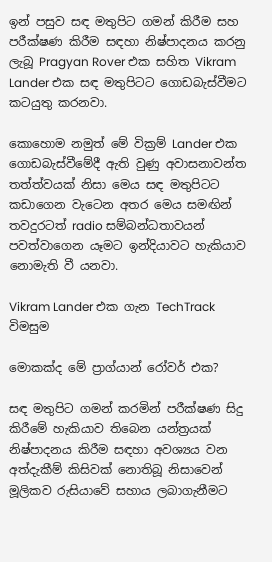ඉන් පසුව සඳ මතුපිට ගමන් කිරීම සහ පරීක්ෂණ කිරීම සඳහා නිෂ්පාදනය කරනු ලැබූ Pragyan Rover එක සහිත Vikram Lander එක සඳ මතුපිටට ගොඩබැස්වීමට කටයුතු කරනවා.

කොහොම නමුත් මේ වික්‍රම් Lander එක ගොඩබැස්වීමේදී ඇති වුණු අවාසනාවන්ත තත්ත්වයක් නිසා මෙය සඳ මතුපිටට කඩාගෙන වැටෙන අතර මෙය සමඟින් තවදුරටත් radio සම්බන්ධතාවයන් පවත්වාගෙන යෑමට ඉන්දියාවට හැකියාව නොමැති වී යනවා.

Vikram Lander එක ගැන TechTrack විමසුම

මොකක්ද මේ ප්‍රාග්යාන් රෝවර් එක?

සඳ මතුපිට ගමන් කරමින් පරීක්ෂණ සිදු කිරීමේ හැකියාව තිබෙන යන්ත්‍රයක් නිෂ්පාදනය කිරීම සඳහා අවශ්‍යය වන අත්දැකීම් කිසිවක් නොතිබූ නිසාවෙන් මූලිකව රුසියාවේ සහාය ලබාගැනීමට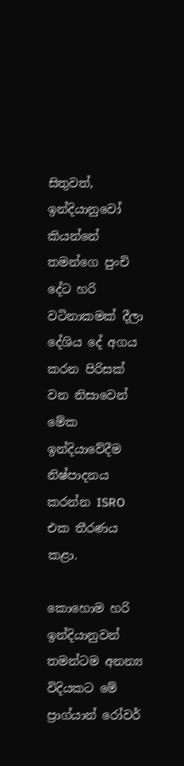සිතුවත්, ඉන්දියානුවෝ කියන්නේ තමන්ගෙ පුංචි දේට හරි වටිනාකමක් දීලා දේශිය දේ අගය කරන පිරිසක් වන නිසාවෙන් මේක ඉන්දියාවේදීම නිෂ්පාදනය කරන්න ISRO එක තීරණය කළා.

කොහොම හරි ඉන්දියානුවන් තමන්ටම අනන්‍ය විදියකට මේ ප්‍රාග්යාන් රෝවර්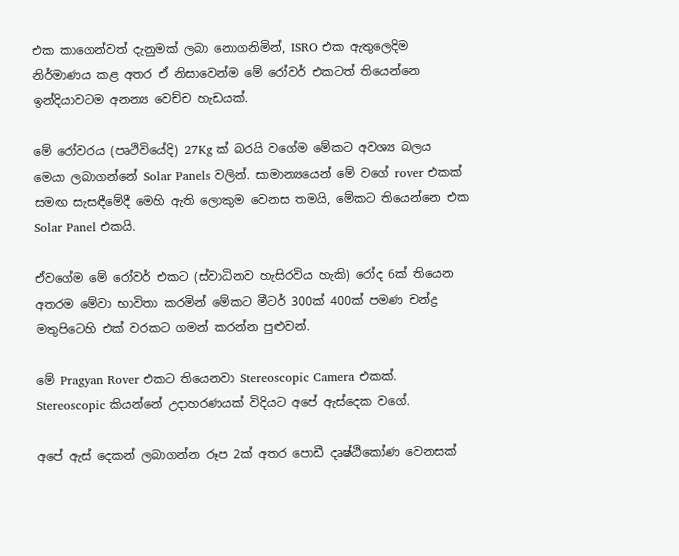එක කාගෙන්වත් දැනුමක් ලබා නොගනිමින්, ISRO එක ඇතුලෙදිම නිර්මාණය කළ අතර ඒ නිසාවෙන්ම මේ රෝවර් එකටත් තියෙන්නෙ ඉන්දියාවටම අනන්‍ය වෙච්ච හැඩයක්.

මේ රෝවරය (පෘථිවියේදි) 27Kg ක් බරයි වගේම මේකට අවශ්‍ය බලය මෙයා ලබාගන්නේ Solar Panels වලින්. සාමාන්‍යයෙන් මේ වගේ rover එකක් සමඟ සැසඳීමේදී මෙහි ඇති ‍ලොකුම වෙනස තමයි, මේකට තියෙන්නෙ එක Solar Panel එකයි.

ඒවගේම මේ රෝවර් එකට (ස්වාධිනව හැසිරවිය හැකි) රෝද 6ක් තියෙන අතරම මේවා භාවිතා කරමින් මේකට මීටර් 300ක් 400ක් පමණ චන්ද්‍ර මතුපිටෙහි එක් වරකට ගමන් කරන්න පුළුවන්.

මේ Pragyan Rover එකට තියෙනවා Stereoscopic Camera එකක්. Stereoscopic කියන්නේ ‍උදාහරණයක් විදියට අපේ ඇස්දෙක වගේ.

අපේ ඇස් දෙකන් ලබාගන්න රූප 2ක් අතර පොඩී දෘෂ්ඨිකෝණ වෙනසක්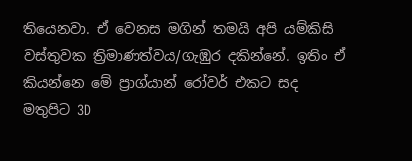තියෙනවා. ඒ වෙනස මගින් තමයි අපි යම්කිසි වස්තුවක ත්‍රිමාණත්වය/ගැඹුර දකින්නේ. ඉතිං ඒ කියන්නෙ මේ ප්‍රාග්යාන් රෝවර් එකට සද මතුපිට 3D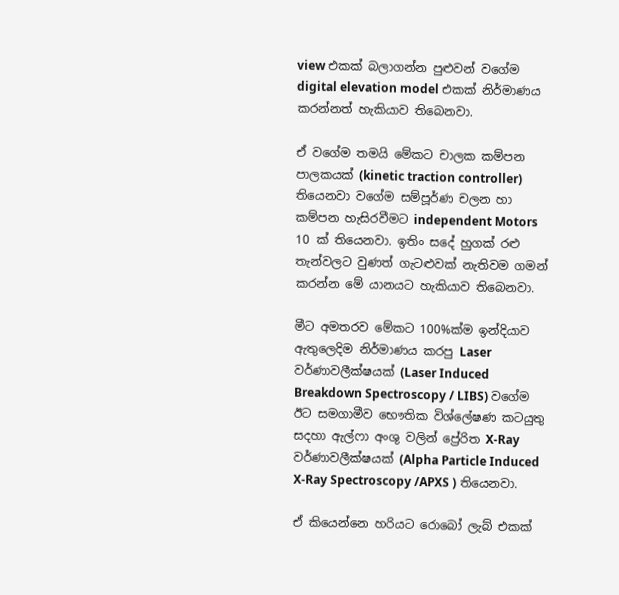view එකක් බලාගන්න පුළුවන් වගේම digital elevation model එකක් නිර්මාණය කරන්නත් හැකියාව තිබෙනවා.

ඒ වගේම තමයි මේකට චාලක කම්පන පාලකයක් (kinetic traction controller) තියෙනවා වගේම සම්පූර්ණ චලන හා කම්පන හැසිරවීමට independent Motors 10 ක් තියෙනවා. ඉතිං සදේ හුගක් රළු තැන්වලට වුණත් ගැටළුවක් නැතිවම ගමන් කරන්න මේ යානයට හැකියාව තිබෙනවා.

මීට අමතරව මේකට 100%ක්ම ඉන්දියාව ඇතුලෙදිම නිර්මාණය කරපු Laser වර්ණාවලීක්ෂයක් (Laser Induced Breakdown Spectroscopy / LIBS) වගේම ඊට සමගාමීව ‍භෞතික විශ්ලේෂණ කටයුතු සදහා ඇල්ෆා අංශු වලින් ප්‍රේරිත X-Ray වර්ණාවලීක්ෂයක් (Alpha Particle Induced X-Ray Spectroscopy /APXS ) තියෙනවා.

ඒ කියෙන්නෙ හරියට රොබෝ ලැබ් එකක්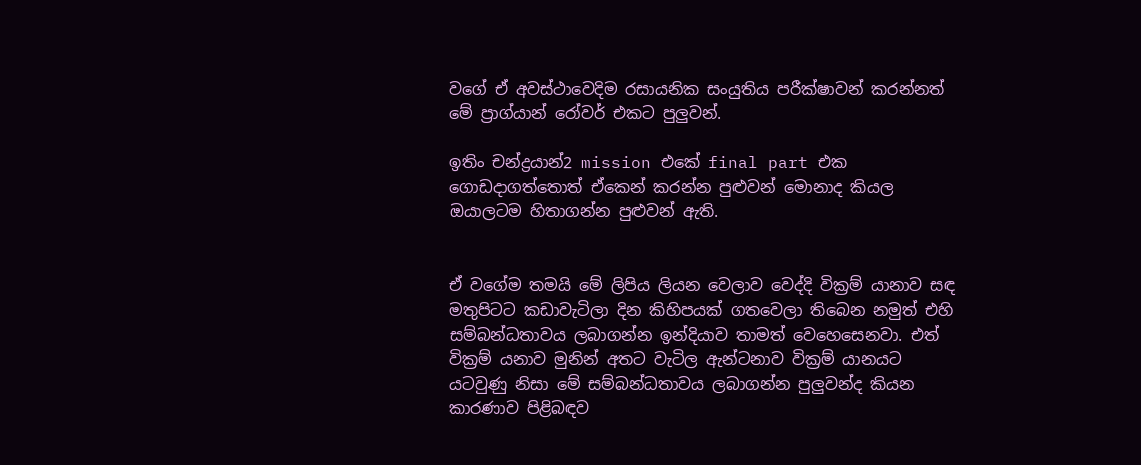වගේ ඒ අවස්ථාවෙදිම රසායනික සංයුතිය පරීක්ෂාවන් කරන්නත් මේ ප්‍රාග්යාන් රෝවර් එකට පුලුවන්.

ඉතිං චන්ද්‍රයාන්2 mission එකේ final part එක ගොඩදාගත්තොත් ඒකෙන් කරන්න පුළුවන් මොනාද කියල ඔයාලටම හිතාගන්න පුළුවන් ඇති.


ඒ වගේම තමයි මේ ලිපිය ලියන වෙලාව වෙද්දි වික්‍රම් යානාව සඳ මතුපිටට කඩාවැටිලා දින කිහිපයක් ගතවෙලා තිබෙන නමුත් එහි සම්බන්ධතාවය ලබාගන්න ඉන්දියාව තාමත් වෙහෙසෙනවා. එත් වික්‍රම් යනාව මුනින් අතට වැටිල ඇන්ටනාව වික්‍රම් යානයට යටවුණු නිසා මේ සම්බන්ධතාවය ලබාගන්න පුලුවන්ද කියන කාරණාව පිළිබඳව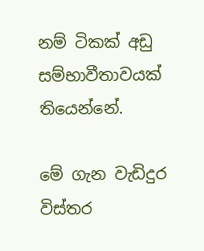නම් ටිකක් අඩු සම්භාවීතාවයක් තියෙන්නේ.

මේ ගැන වැඩිදුර විස්තර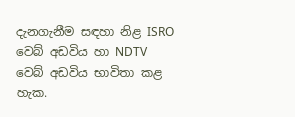දැනගැනීම සඳහා නිළ ISRO වෙබ් අඩවිය හා NDTV වෙබ් අඩවිය භාවිතා කළ හැක.